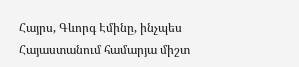Հայրս, Գևորգ Էմինը, ինչպես Հայաստանում համարյա միշտ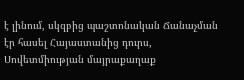է լինում, սկզբից պաշտոնական Ճանաչման էր հասել Հայաստանից դուրս, Սովետմիության մայրաքաղաք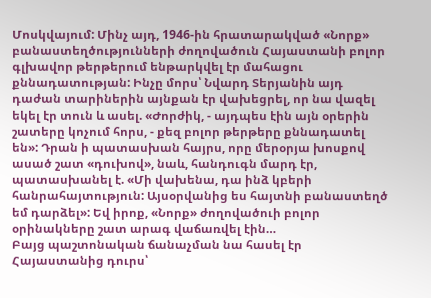Մոսկվայում: Մինչ այդ, 1946-ին հրատարակված «Նորք» բանաստեղծությունների ժողովածուն Հայաստանի բոլոր գլխավոր թերթերում ենթարկվել էր մահացու քննադատության: Ինչը մորս՝ Նվարդ Տերյանին այդ դաժան տարիներին այնքան էր վախեցրել, որ նա վազել եկել էր տուն և ասել. «Ժորժիկ, - այդպես էին այն օրերին շատերը կոչում հորս, - քեզ բոլոր թերթերը քննադատել են»: Դրան ի պատասխան հայրս, որը մերօրյա խոսքով ասած շատ «դուխով», նաև, հանդուգն մարդ էր, պատասխանել է. «Մի վախենա, դա ինձ կբերի հանրահայտություն: Այսօրվանից ես հայտնի բանաստեղծ եմ դարձել»: Եվ իրոք, «Նորք» ժողովածուի բոլոր օրինակները շատ արագ վաճառվել էին…
Բայց պաշտոնական ճանաչման նա հասել էր Հայաստանից դուրս՝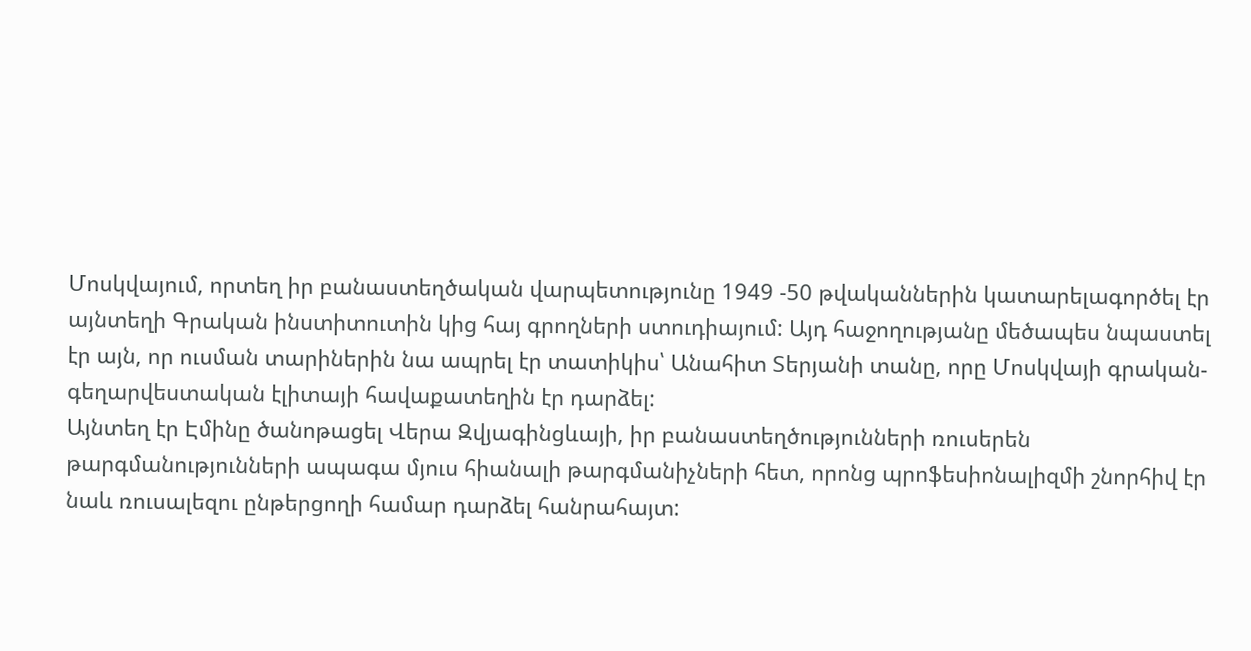Մոսկվայում, որտեղ իր բանաստեղծական վարպետությունը 1949 -50 թվականներին կատարելագործել էր այնտեղի Գրական ինստիտուտին կից հայ գրողների ստուդիայում: Այդ հաջողությանը մեծապես նպաստել էր այն, որ ուսման տարիներին նա ապրել էր տատիկիս՝ Անահիտ Տերյանի տանը, որը Մոսկվայի գրական-գեղարվեստական էլիտայի հավաքատեղին էր դարձել:
Այնտեղ էր Էմինը ծանոթացել Վերա Զվյագինցևայի, իր բանաստեղծությունների ռուսերեն թարգմանությունների ապագա մյուս հիանալի թարգմանիչների հետ, որոնց պրոֆեսիոնալիզմի շնորհիվ էր նաև ռուսալեզու ընթերցողի համար դարձել հանրահայտ: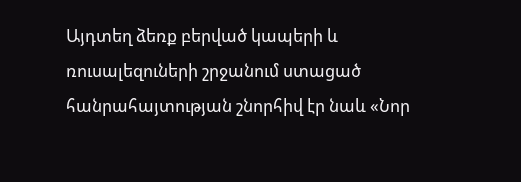Այդտեղ ձեռք բերված կապերի և ռուսալեզուների շրջանում ստացած հանրահայտության շնորհիվ էր նաև «Նոր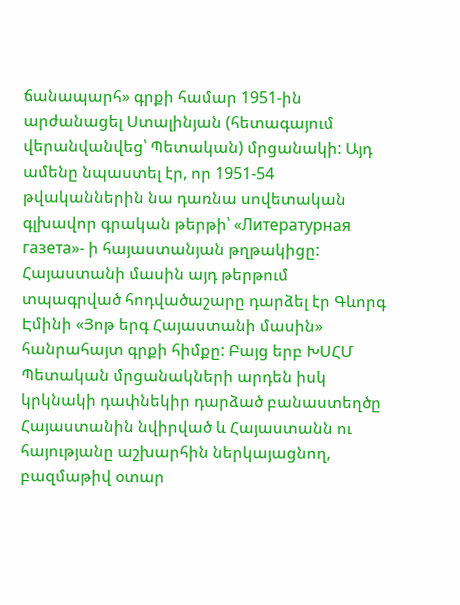ճանապարհ» գրքի համար 1951-ին արժանացել Ստալինյան (հետագայում վերանվանվեց՝ Պետական) մրցանակի: Այդ ամենը նպաստել էր, որ 1951-54 թվականներին նա դառնա սովետական գլխավոր գրական թերթի՝ «Литературная газета»- ի հայաստանյան թղթակիցը: Հայաստանի մասին այդ թերթում տպագրված հոդվածաշարը դարձել էր Գևորգ Էմինի «Յոթ երգ Հայաստանի մասին» հանրահայտ գրքի հիմքը: Բայց երբ ԽՍՀՄ Պետական մրցանակների արդեն իսկ կրկնակի դափնեկիր դարձած բանաստեղծը Հայաստանին նվիրված և Հայաստանն ու հայությանը աշխարհին ներկայացնող, բազմաթիվ օտար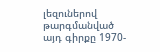լեզուներով թարգմանված այդ գիրքը 1970-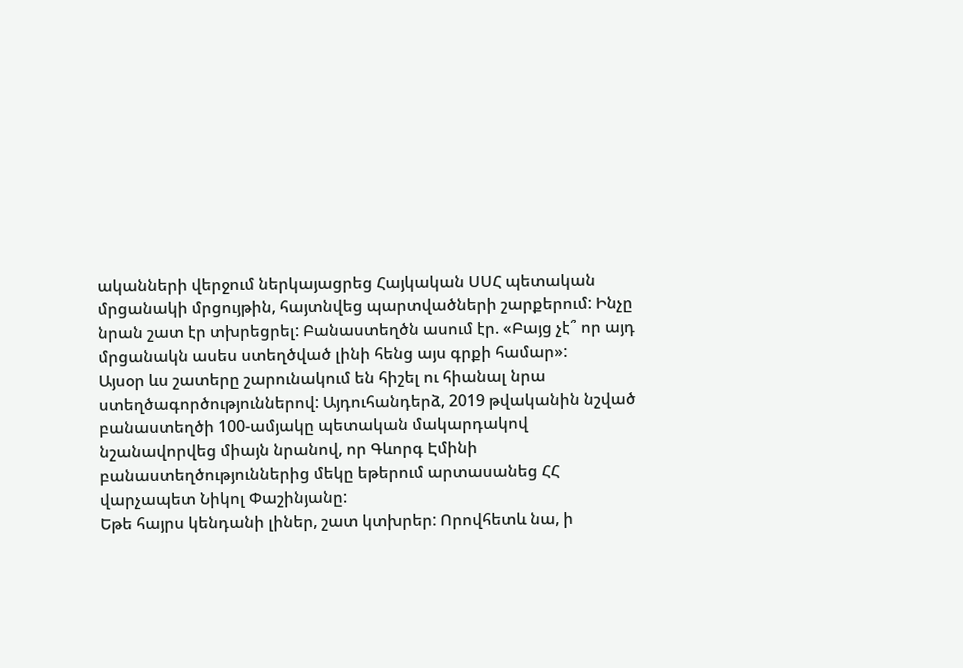ականների վերջում ներկայացրեց Հայկական ՍՍՀ պետական մրցանակի մրցույթին, հայտնվեց պարտվածների շարքերում: Ինչը նրան շատ էր տխրեցրել: Բանաստեղծն ասում էր. «Բայց չէ՞ որ այդ մրցանակն ասես ստեղծված լինի հենց այս գրքի համար»:
Այսօր ևս շատերը շարունակում են հիշել ու հիանալ նրա ստեղծագործություններով: Այդուհանդերձ, 2019 թվականին նշված բանաստեղծի 100-ամյակը պետական մակարդակով նշանավորվեց միայն նրանով, որ Գևորգ Էմինի բանաստեղծություններից մեկը եթերում արտասանեց ՀՀ վարչապետ Նիկոլ Փաշինյանը:
Եթե հայրս կենդանի լիներ, շատ կտխրեր: Որովհետև նա, ի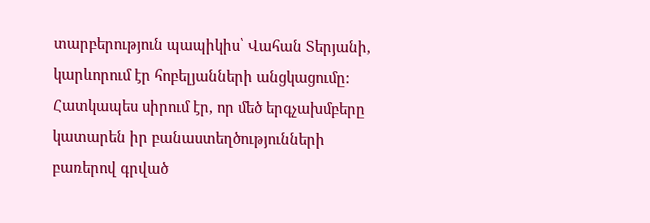տարբերություն պապիկիս՝ Վահան Տերյանի, կարևորում էր հոբելյանների անցկացումը: Հատկապես սիրում էր, որ մեծ երգչախմբերը կատարեն իր բանաստեղծությունների բառերով գրված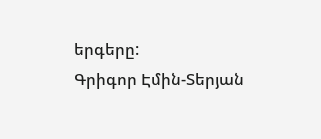երգերը:
Գրիգոր Էմին-Տերյան